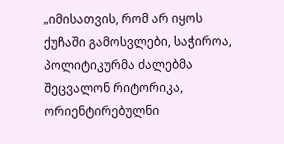„იმისათვის, რომ არ იყოს ქუჩაში გამოსვლები, საჭიროა, პოლიტიკურმა ძალებმა შეცვალონ რიტორიკა, ორიენტირებულნი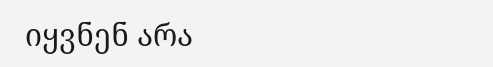იყვნენ არა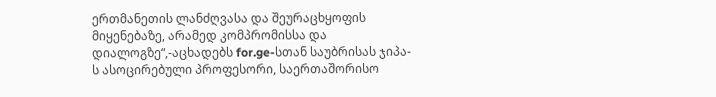ერთმანეთის ლანძღვასა და შეურაცხყოფის მიყენებაზე, არამედ კომპრომისსა და დიალოგზე“,-აცხადებს for.ge-სთან საუბრისას ჯიპა-ს ასოცირებული პროფესორი, საერთაშორისო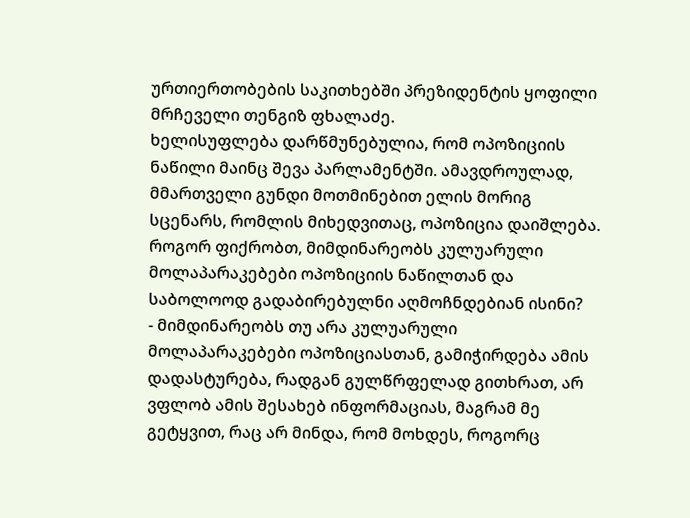ურთიერთობების საკითხებში პრეზიდენტის ყოფილი მრჩეველი თენგიზ ფხალაძე.
ხელისუფლება დარწმუნებულია, რომ ოპოზიციის ნაწილი მაინც შევა პარლამენტში. ამავდროულად, მმართველი გუნდი მოთმინებით ელის მორიგ სცენარს, რომლის მიხედვითაც, ოპოზიცია დაიშლება. როგორ ფიქრობთ, მიმდინარეობს კულუარული მოლაპარაკებები ოპოზიციის ნაწილთან და საბოლოოდ გადაბირებულნი აღმოჩნდებიან ისინი?
- მიმდინარეობს თუ არა კულუარული მოლაპარაკებები ოპოზიციასთან, გამიჭირდება ამის დადასტურება, რადგან გულწრფელად გითხრათ, არ ვფლობ ამის შესახებ ინფორმაციას, მაგრამ მე გეტყვით, რაც არ მინდა, რომ მოხდეს, როგორც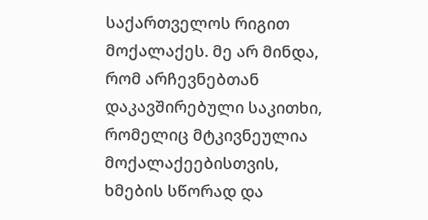საქართველოს რიგით მოქალაქეს. მე არ მინდა, რომ არჩევნებთან დაკავშირებული საკითხი, რომელიც მტკივნეულია მოქალაქეებისთვის, ხმების სწორად და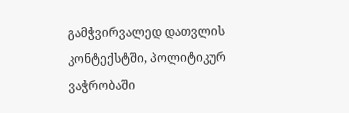გამჭვირვალედ დათვლის კონტექსტში, პოლიტიკურ ვაჭრობაში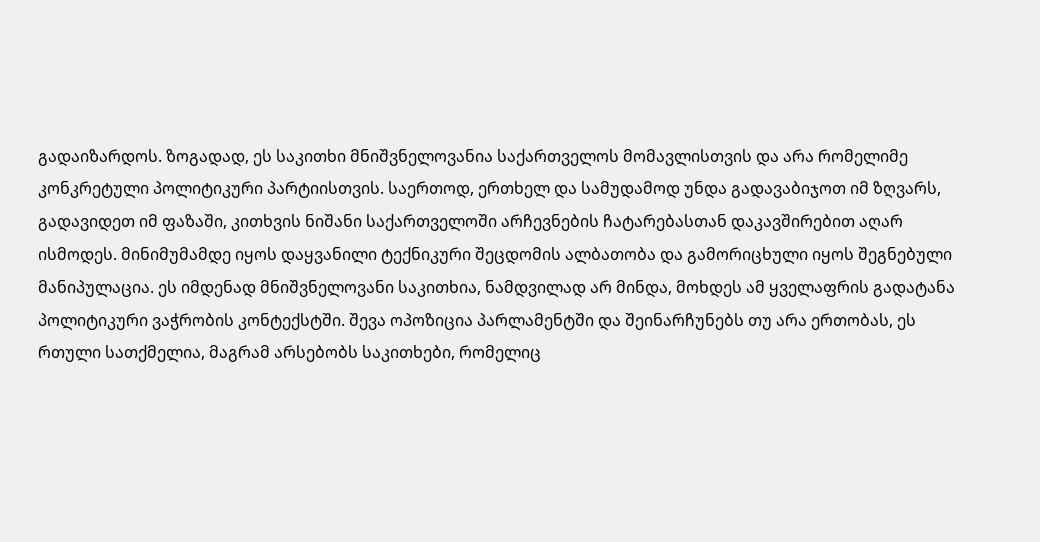გადაიზარდოს. ზოგადად, ეს საკითხი მნიშვნელოვანია საქართველოს მომავლისთვის და არა რომელიმე კონკრეტული პოლიტიკური პარტიისთვის. საერთოდ, ერთხელ და სამუდამოდ უნდა გადავაბიჯოთ იმ ზღვარს, გადავიდეთ იმ ფაზაში, კითხვის ნიშანი საქართველოში არჩევნების ჩატარებასთან დაკავშირებით აღარ ისმოდეს. მინიმუმამდე იყოს დაყვანილი ტექნიკური შეცდომის ალბათობა და გამორიცხული იყოს შეგნებული მანიპულაცია. ეს იმდენად მნიშვნელოვანი საკითხია, ნამდვილად არ მინდა, მოხდეს ამ ყველაფრის გადატანა პოლიტიკური ვაჭრობის კონტექსტში. შევა ოპოზიცია პარლამენტში და შეინარჩუნებს თუ არა ერთობას, ეს რთული სათქმელია, მაგრამ არსებობს საკითხები, რომელიც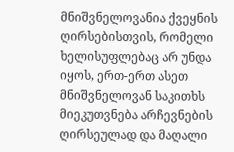მნიშვნელოვანია ქვეყნის ღირსებისთვის, რომელი ხელისუფლებაც არ უნდა იყოს, ერთ-ერთ ასეთ მნიშვნელოვან საკითხს მიეკუთვნება არჩევნების ღირსეულად და მაღალი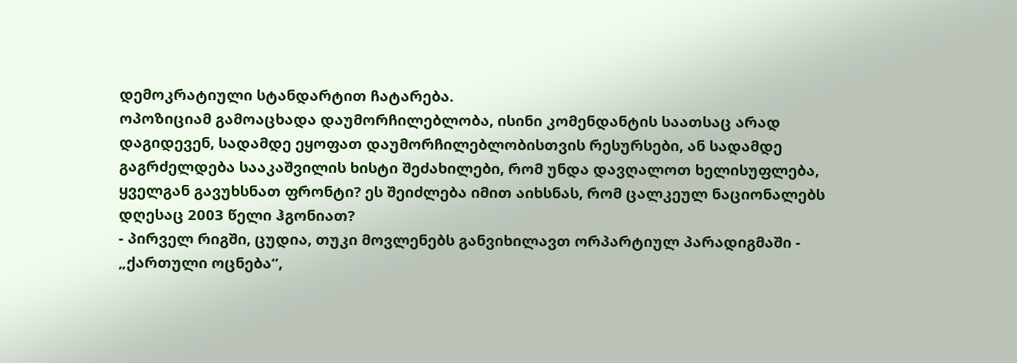დემოკრატიული სტანდარტით ჩატარება.
ოპოზიციამ გამოაცხადა დაუმორჩილებლობა, ისინი კომენდანტის საათსაც არად დაგიდევენ, სადამდე ეყოფათ დაუმორჩილებლობისთვის რესურსები, ან სადამდე გაგრძელდება სააკაშვილის ხისტი შეძახილები, რომ უნდა დავღალოთ ხელისუფლება, ყველგან გავუხსნათ ფრონტი? ეს შეიძლება იმით აიხსნას, რომ ცალკეულ ნაციონალებს დღესაც 2003 წელი ჰგონიათ?
- პირველ რიგში, ცუდია, თუკი მოვლენებს განვიხილავთ ორპარტიულ პარადიგმაში - „ქართული ოცნება“,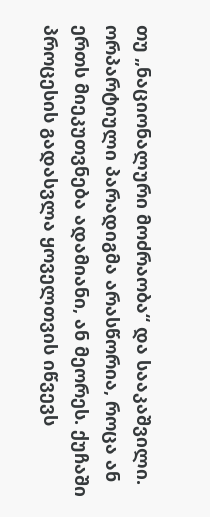თუ „ნაციონალური მოძრაობა“ და სააკაშვილი. ორპარტიული პარადიგმა არასწორია, როცა ან ერთს მიეკუთვნება ადამიანი, ან მეორეს. ქუჩაში პროცესის გადასვლა ყოველთვის იწვევს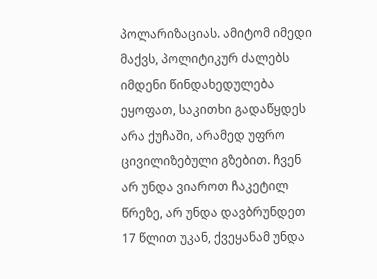პოლარიზაციას. ამიტომ იმედი მაქვს, პოლიტიკურ ძალებს იმდენი წინდახედულება ეყოფათ, საკითხი გადაწყდეს არა ქუჩაში, არამედ უფრო ცივილიზებული გზებით. ჩვენ არ უნდა ვიაროთ ჩაკეტილ წრეზე, არ უნდა დავბრუნდეთ 17 წლით უკან, ქვეყანამ უნდა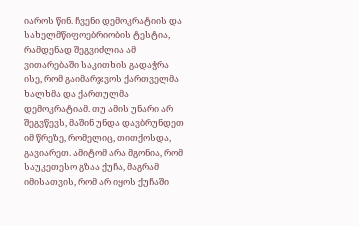იაროს წინ. ჩვენი დემოკრატიის და სახელმწიფოებრიობის ტესტია, რამდენად შეგვიძლია ამ ვითარებაში საკითხის გადაჭრა ისე, რომ გაიმარჯვოს ქართველმა ხალხმა და ქართულმა დემოკრატიამ. თუ ამის უნარი არ შეგვწევს, მაშინ უნდა დავბრუნდეთ იმ წრეზე, რომელიც, თითქოსდა, გავიარეთ. ამიტომ არა მგონია, რომ საუკეთესო გზაა ქუჩა, მაგრამ იმისათვის, რომ არ იყოს ქუჩაში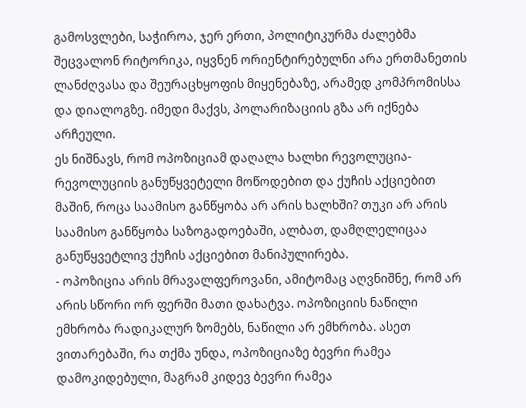გამოსვლები, საჭიროა, ჯერ ერთი, პოლიტიკურმა ძალებმა შეცვალონ რიტორიკა, იყვნენ ორიენტირებულნი არა ერთმანეთის ლანძღვასა და შეურაცხყოფის მიყენებაზე, არამედ კომპრომისსა და დიალოგზე. იმედი მაქვს, პოლარიზაციის გზა არ იქნება არჩეული.
ეს ნიშნავს, რომ ოპოზიციამ დაღალა ხალხი რევოლუცია-რევოლუციის განუწყვეტელი მოწოდებით და ქუჩის აქციებით მაშინ, როცა საამისო განწყობა არ არის ხალხში? თუკი არ არის საამისო განწყობა საზოგადოებაში, ალბათ, დამღლელიცაა განუწყვეტლივ ქუჩის აქციებით მანიპულირება.
- ოპოზიცია არის მრავალფეროვანი, ამიტომაც აღვნიშნე, რომ არ არის სწორი ორ ფერში მათი დახატვა. ოპოზიციის ნაწილი ემხრობა რადიკალურ ზომებს, ნაწილი არ ემხრობა. ასეთ ვითარებაში, რა თქმა უნდა, ოპოზიციაზე ბევრი რამეა დამოკიდებული, მაგრამ კიდევ ბევრი რამეა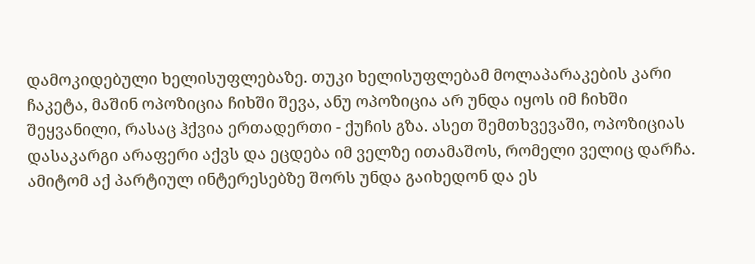დამოკიდებული ხელისუფლებაზე. თუკი ხელისუფლებამ მოლაპარაკების კარი ჩაკეტა, მაშინ ოპოზიცია ჩიხში შევა, ანუ ოპოზიცია არ უნდა იყოს იმ ჩიხში შეყვანილი, რასაც ჰქვია ერთადერთი - ქუჩის გზა. ასეთ შემთხვევაში, ოპოზიციას დასაკარგი არაფერი აქვს და ეცდება იმ ველზე ითამაშოს, რომელი ველიც დარჩა. ამიტომ აქ პარტიულ ინტერესებზე შორს უნდა გაიხედონ და ეს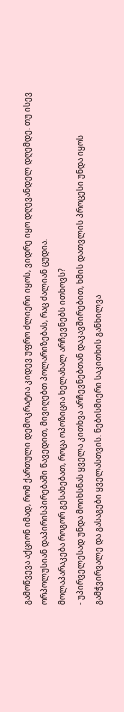გამოწვევა აქციონ იმად, რომ ქართული დემოკრატია კიდევ უფრო ძლიერი იყოს, ვიდრე იყო დღევანდელ დღემდე. თუ ისევ ორპოლუსიან დაპირისპირებაში წავედით, მივიღებთ პოლარიზებას, რაც ძალიან ცუდია.
მოლაპარაკება როგორ გესახებათ, როცა ოპოზიცია ხელახალ არჩევნებს ითხოვს?
- უპირველესად უნდა მოიხსნას ყველა კითხვა არჩევნებთან დაკავშირებით, ხმის დათვლის პროცესი უნდა იყოს გამჭვირვალე და გასაგები ყველასთვის. ნებისმიერი საკითხის განხილვა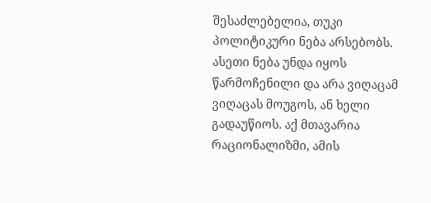შესაძლებელია, თუკი პოლიტიკური ნება არსებობს. ასეთი ნება უნდა იყოს წარმოჩენილი და არა ვიღაცამ ვიღაცას მოუგოს, ან ხელი გადაუწიოს. აქ მთავარია რაციონალიზმი, ამის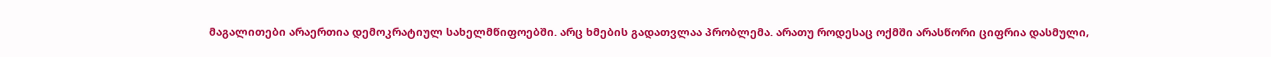მაგალითები არაერთია დემოკრატიულ სახელმწიფოებში. არც ხმების გადათვლაა პრობლემა. არათუ როდესაც ოქმში არასწორი ციფრია დასმული,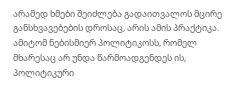არამედ ხმები შეიძლება გადაითვალოს მცირე განსხვავებების დროსაც, არის ამის პრაქტიკა. ამიტომ ნებისმიერ პოლიტიკოსს, რომელ მხარესაც არ უნდა წარმოადგენდეს ის, პოლიტიკური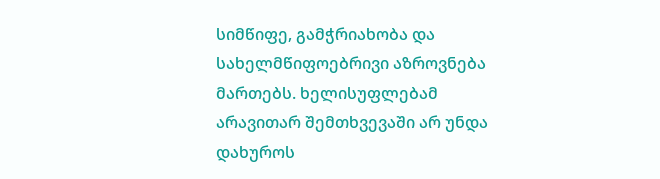სიმწიფე, გამჭრიახობა და სახელმწიფოებრივი აზროვნება მართებს. ხელისუფლებამ არავითარ შემთხვევაში არ უნდა დახუროს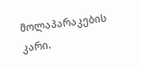მოლაპარაკების კარი.